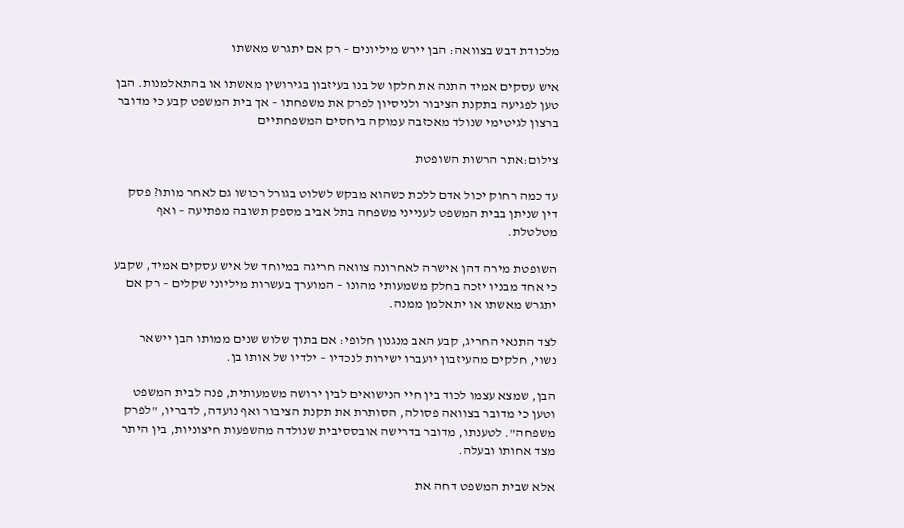מלכודת דבש בצוואה: הבן יירש מיליונים – רק אם יתגרש מאשתו

איש עסקים אמיד התנה את חלקו של בנו בעיזבון בגירושין מאשתו או בהתאלמנות. הבן טען לפגיעה בתקנת הציבור ולניסיון לפרק את משפחתו – אך בית המשפט קבע כי מדובר ברצון לגיטימי שנולד מאכזבה עמוקה ביחסים המשפחתיים

צילום:אתר הרשות השופטת

עד כמה רחוק יכול אדם ללכת כשהוא מבקש לשלוט בגורל רכושו גם לאחר מותו? פסק דין שניתן בבית המשפט לענייני משפחה בתל אביב מספק תשובה מפתיעה – ואף מטלטלת.

השופטת מירה דהן אישרה לאחרונה צוואה חריגה במיוחד של איש עסקים אמיד, שקבע כי אחד מבניו יזכה בחלק משמעותי מהונו – המוערך בעשרות מיליוני שקלים – רק אם יתגרש מאשתו או יתאלמן ממנה.

לצד התנאי החריג, קבע האב מנגנון חלופי: אם בתוך שלוש שנים ממותו הבן יישאר נשוי, חלקים מהעיזבון יועברו ישירות לנכדיו – ילדיו של אותו בן.

הבן, שמצא עצמו לכוד בין חיי הנישואים לבין ירושה משמעותית, פנה לבית המשפט וטען כי מדובר בצוואה פסולה, הסותרת את תקנת הציבור ואף נועדה, לדבריו, "לפרק משפחה". לטענתו, מדובר בדרישה אובססיבית שנולדה מהשפעות חיצוניות, בין היתר מצד אחותו ובעלה.

אלא שבית המשפט דחה את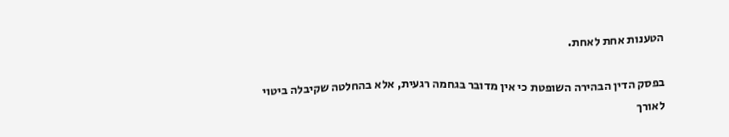הטענות אחת לאחת.

בפסק הדין הבהירה השופטת כי אין מדובר בגחמה רגעית, אלא בהחלטה שקיבלה ביטוי לאורך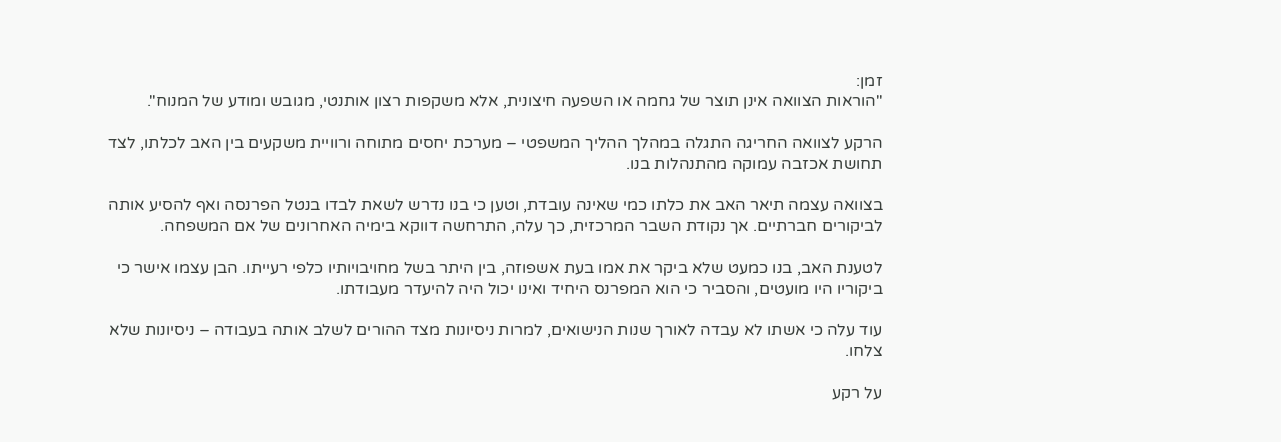זמן:
"הוראות הצוואה אינן תוצר של גחמה או השפעה חיצונית, אלא משקפות רצון אותנטי, מגובש ומודע של המנוח".

הרקע לצוואה החריגה התגלה במהלך ההליך המשפטי – מערכת יחסים מתוחה ורוויית משקעים בין האב לכלתו, לצד תחושת אכזבה עמוקה מהתנהלות בנו.

בצוואה עצמה תיאר האב את כלתו כמי שאינה עובדת, וטען כי בנו נדרש לשאת לבדו בנטל הפרנסה ואף להסיע אותה לביקורים חברתיים. אך נקודת השבר המרכזית, כך עלה, התרחשה דווקא בימיה האחרונים של אם המשפחה.

לטענת האב, בנו כמעט שלא ביקר את אמו בעת אשפוזה, בין היתר בשל מחויבויותיו כלפי רעייתו. הבן עצמו אישר כי ביקוריו היו מועטים, והסביר כי הוא המפרנס היחיד ואינו יכול היה להיעדר מעבודתו.

עוד עלה כי אשתו לא עבדה לאורך שנות הנישואים, למרות ניסיונות מצד ההורים לשלב אותה בעבודה – ניסיונות שלא צלחו.

על רקע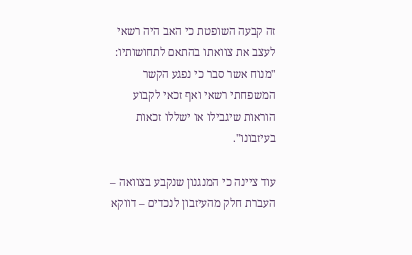זה קבעה השופטת כי האב היה רשאי לעצב את צוואתו בהתאם לתחושותיו:
"מנוח אשר סבר כי נפגע הקשר המשפחתי רשאי ואף זכאי לקבוע הוראות שיגבילו או ישללו זכאות בעיזבונו".

עוד ציינה כי המנגנון שנקבע בצוואה – העברת חלק מהעיזבון לנכדים – דווקא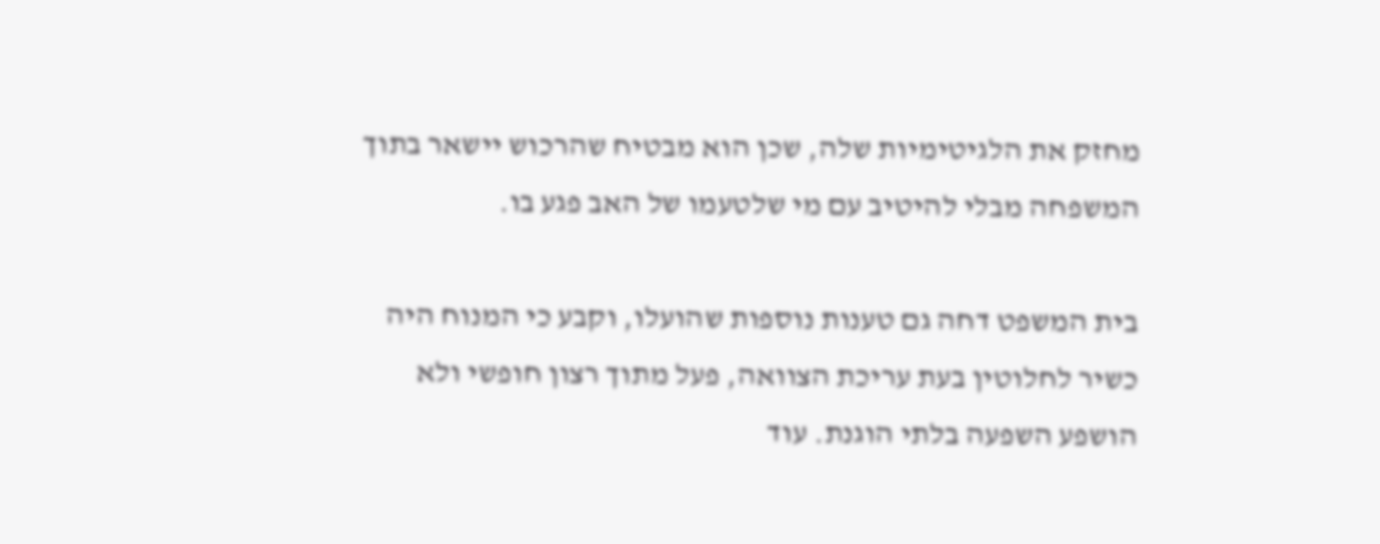מחזק את הלגיטימיות שלה, שכן הוא מבטיח שהרכוש יישאר בתוך המשפחה מבלי להיטיב עם מי שלטעמו של האב פגע בו.

בית המשפט דחה גם טענות נוספות שהועלו, וקבע כי המנוח היה כשיר לחלוטין בעת עריכת הצוואה, פעל מתוך רצון חופשי ולא הושפע השפעה בלתי הוגנת. עוד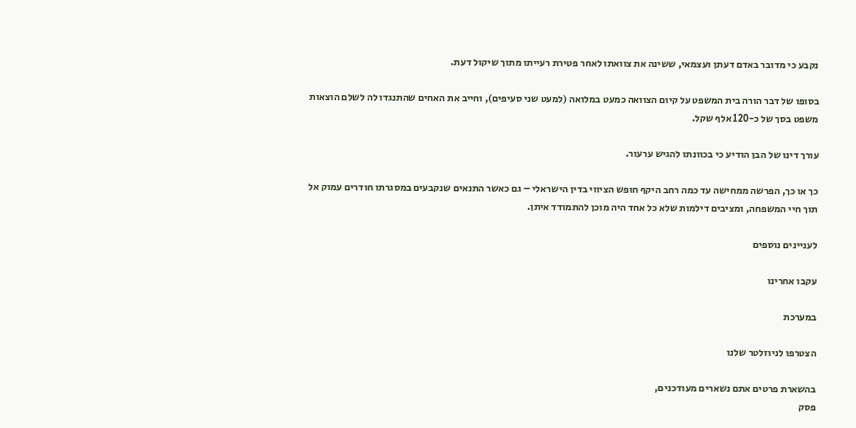נקבע כי מדובר באדם דעתן ועצמאי, ששינה את צוואתו לאחר פטירת רעייתו מתוך שיקול דעת.

בסופו של דבר הורה בית המשפט על קיום הצוואה כמעט במלואה (למעט שני סעיפים), וחייב את האחים שהתנגדו לה לשלם הוצאות משפט בסך של כ-120 אלף שקל.

עורך דינו של הבן הודיע כי בכוונתו להגיש ערעור.

כך או כך, הפרשה ממחישה עד כמה רחב היקף חופש הציווי בדין הישראלי – גם כאשר התנאים שנקבעים במסגרתו חודרים עמוק אל תוך חיי המשפחה, ומציבים דילמות שלא כל אחד היה מוכן להתמודד איתן.

לעניינים נוספים

עקבו אחרינו

במערכת

הצטרפו לניוזלטר שלנו

בהשארת פרטים אתם נשארים מעודכנים,
פסק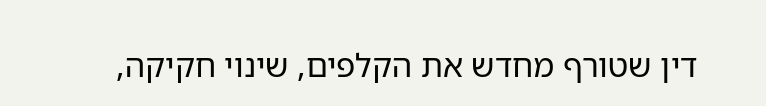דין שטורף מחדש את הקלפים, שינוי חקיקה,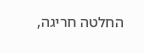החלטה חריגה,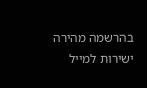בהרשמה מהירה ישירות למייל